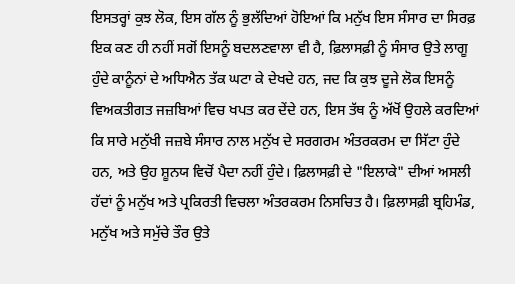ਇਸਤਰ੍ਹਾਂ ਕੁਝ ਲੋਕ, ਇਸ ਗੱਲ ਨੂੰ ਭੁਲੱਦਿਆਂ ਹੋਇਆਂ ਕਿ ਮਨੁੱਖ ਇਸ ਸੰਸਾਰ ਦਾ ਸਿਰਫ਼ ਇਕ ਕਣ ਹੀ ਨਹੀਂ ਸਗੋਂ ਇਸਨੂੰ ਬਦਲਣਵਾਲਾ ਵੀ ਹੈ, ਫ਼ਿਲਾਸਫ਼ੀ ਨੂੰ ਸੰਸਾਰ ਉਤੇ ਲਾਗੂ ਹੁੰਦੇ ਕਾਨੂੰਨਾਂ ਦੇ ਅਧਿਐਨ ਤੱਕ ਘਟਾ ਕੇ ਦੇਖਦੇ ਹਨ, ਜਦ ਕਿ ਕੁਝ ਦੂਜੇ ਲੋਕ ਇਸਨੂੰ ਵਿਅਕਤੀਗਤ ਜਜ਼ਬਿਆਂ ਵਿਚ ਖਪਤ ਕਰ ਦੇਂਦੇ ਹਨ, ਇਸ ਤੱਥ ਨੂੰ ਅੱਖੋਂ ਉਹਲੇ ਕਰਦਿਆਂ ਕਿ ਸਾਰੇ ਮਨੁੱਖੀ ਜਜ਼ਬੇ ਸੰਸਾਰ ਨਾਲ ਮਨੁੱਖ ਦੇ ਸਰਗਰਮ ਅੰਤਰਕਰਮ ਦਾ ਸਿੱਟਾ ਹੁੰਦੇ ਹਨ, ਅਤੇ ਉਹ ਸ਼ੂਨਯ ਵਿਚੋਂ ਪੈਦਾ ਨਹੀਂ ਹੁੰਦੇ। ਫ਼ਿਲਾਸਫ਼ੀ ਦੇ "ਇਲਾਕੇ" ਦੀਆਂ ਅਸਲੀ ਹੱਦਾਂ ਨੂੰ ਮਨੁੱਖ ਅਤੇ ਪ੍ਰਕਿਰਤੀ ਵਿਚਲਾ ਅੰਤਰਕਰਮ ਨਿਸਚਿਤ ਹੈ। ਫ਼ਿਲਾਸਫ਼ੀ ਬ੍ਰਹਿਮੰਡ, ਮਨੁੱਖ ਅਤੇ ਸਮੁੱਚੇ ਤੌਰ ਉਤੇ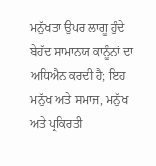ਮਨੁੱਖਤਾ ਉਪਰ ਲਾਗੂ ਹੁੰਦੇ ਬੇਹੱਦ ਸਾਮਾਨਯ ਕਾਨੂੰਨਾਂ ਦਾ ਅਧਿਐਨ ਕਰਦੀ ਹੈ; ਇਹ ਮਨੁੱਖ ਅਤੇ ਸਮਾਜ, ਮਨੁੱਖ ਅਤੇ ਪ੍ਰਕਿਰਤੀ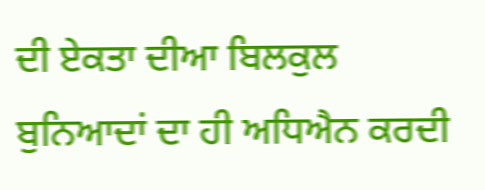ਦੀ ਏਕਤਾ ਦੀਆ ਬਿਲਕੁਲ ਬੁਨਿਆਦਾਂ ਦਾ ਹੀ ਅਧਿਐਨ ਕਰਦੀ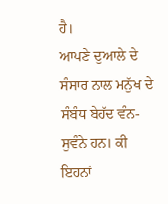ਹੈ।
ਆਪਣੇ ਦੁਆਲੇ ਦੇ ਸੰਸਾਰ ਨਾਲ ਮਨੁੱਖ ਦੇ ਸੰਬੰਧ ਬੇਹੱਦ ਵੰਨ-ਸੁਵੰਨੇ ਹਨ। ਕੀ ਇਹਨਾਂ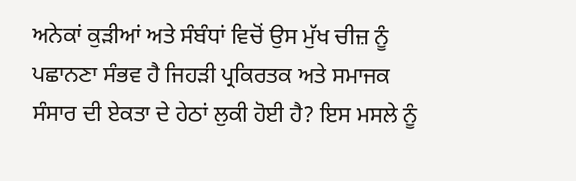ਅਨੇਕਾਂ ਕੁੜੀਆਂ ਅਤੇ ਸੰਬੰਧਾਂ ਵਿਚੋਂ ਉਸ ਮੁੱਖ ਚੀਜ਼ ਨੂੰ ਪਛਾਨਣਾ ਸੰਭਵ ਹੈ ਜਿਹੜੀ ਪ੍ਰਕਿਰਤਕ ਅਤੇ ਸਮਾਜਕ ਸੰਸਾਰ ਦੀ ਏਕਤਾ ਦੇ ਹੇਠਾਂ ਲੁਕੀ ਹੋਈ ਹੈ? ਇਸ ਮਸਲੇ ਨੂੰ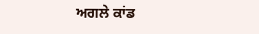ਅਗਲੇ ਕਾਂਡ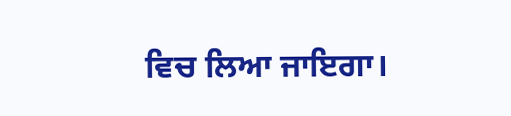ਵਿਚ ਲਿਆ ਜਾਇਗਾ।